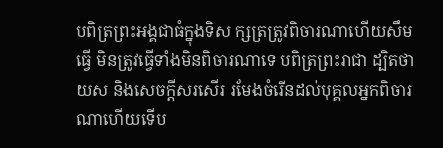បពិត្រព្រះអង្គជាធំក្នុងទិស ក្សត្រត្រូវពិចារណាហើយសឹមធ្វើ មិនត្រូវធ្វើទាំងមិនពិចារណាទេ បពិត្រព្រះរាជា ដ្បិតថាយស និងសេចក្តីសរសើរ រមែងចំរើនដល់បុគ្គលអ្នកពិចារណាហើយទើប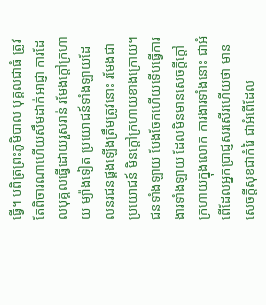ធ្វើ។ បពិត្រព្រះភូមិបាល បុគ្គលជាធំ ត្រូវតែពិចារណាហើយសឹមដាក់អាជ្ញា ការដែលបុគ្គលធ្វើដោយរួសរាន់ រមែងក្តៅក្រហាយ ម្យ៉ាងទៀត ប្រយោជន៍ទាំងឡាយដែលនរជនផ្គងឡើងត្រឹមត្រូវនោះ រមែងជាប្រយោជន៍ មិនក្តៅក្រហាយខាងក្រោយ។ ជនទាំងឡាយ បែងចែកហើយទើបធ្វើការងារទាំងឡាយ ដែលមិនមានសេចក្តីក្តៅក្រហាយក្នុងលោក ការងារទាំងនោះ ជាអំពើដែលអ្នកប្រាជ្ញសរសើរហើយថា មានសេចក្តីសុខជាកំរៃ ជាអំពើដែល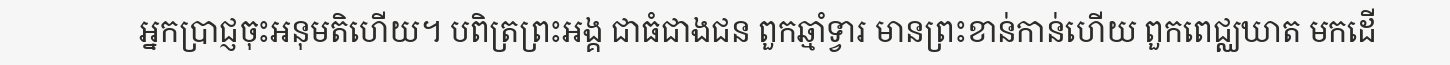អ្នកប្រាជ្ញចុះអនុមតិហើយ។ បពិត្រព្រះអង្គ ជាធំជាងជន ពួកឆ្មាំទ្វារ មានព្រះខាន់កាន់ហើយ ពួកពេជ្ឈឃាត មកដើ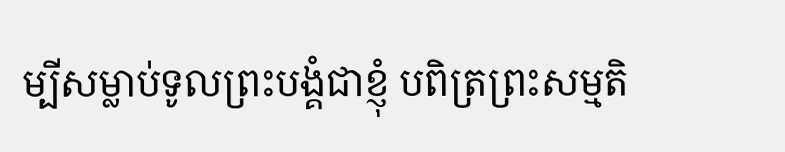ម្បីសម្លាប់ទូលព្រះបង្គំជាខ្ញុំ បពិត្រព្រះសម្មតិ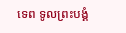ទេព ទូលព្រះបង្គំ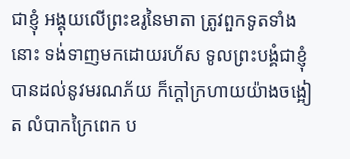ជាខ្ញុំ អង្គុយលើព្រះឧរូនៃមាតា ត្រូវពួកទូតទាំងនោះ ទង់ទាញមកដោយរហ័ស ទូលព្រះបង្គំជាខ្ញុំ បានដល់នូវមរណភ័យ ក៏ក្តៅក្រហាយយ៉ាងចង្អៀត លំបាកក្រៃពេក ប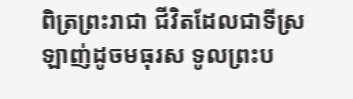ពិត្រព្រះរាជា ជីវិតដែលជាទីស្រឡាញ់ដូចមធុរស ទូលព្រះប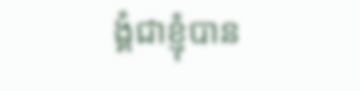ង្គំជាខ្ញុំបាន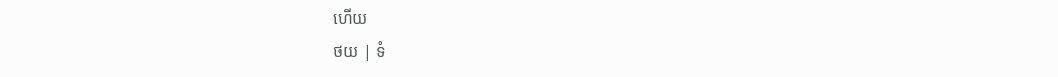ហើយ
ថយ | ទំ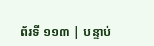ព័រទី ១១៣ | បន្ទាប់